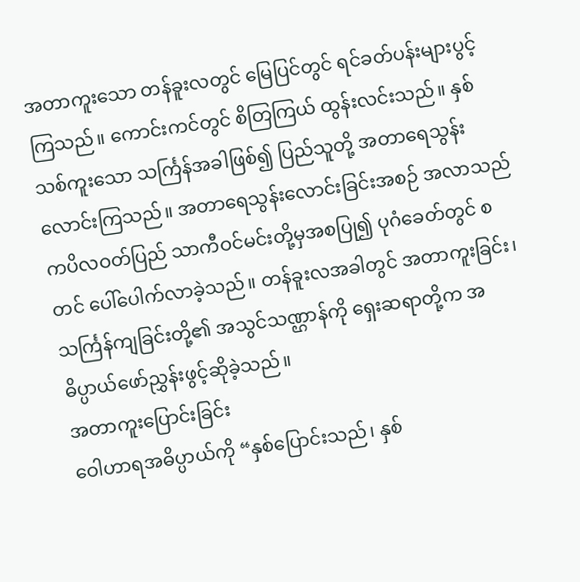အတာကူးသော တန်ခူးလတွင် မြေပြင်တွင် ရင်ခတ်ပန်းများပွင့်ကြသည်။ ကောင်းကင်တွင် စိတြကြယ် ထွန်းလင်းသည်။ နှစ်သစ်ကူးသော သင်္ကြန်အခါဖြစ်၍ ပြည်သူတို့ အတာရေသွန်းလောင်းကြသည်။ အတာရေသွန်းလောင်းခြင်းအစဉ် အလာသည် ကပိလဝတ်ပြည် သာကီဝင်မင်းတို့မှအစပြု၍ ပုဂံခေတ်တွင် စတင် ပေါ်ပေါက်လာခဲ့သည်။ တန်ခူးလအခါတွင် အတာကူးခြင်း၊ သင်္ကြန်ကျခြင်းတို့၏ အသွင်သဏ္ဌာန်ကို ရှေးဆရာတို့က အဓိပ္ပာယ်ဖော်ညွှန်းဖွင့်ဆိုခဲ့သည်။
အတာကူးပြောင်းခြင်း
ဝေါဟာရအဓိပ္ပာယ်ကို “နှစ်ပြောင်းသည်၊ နှစ်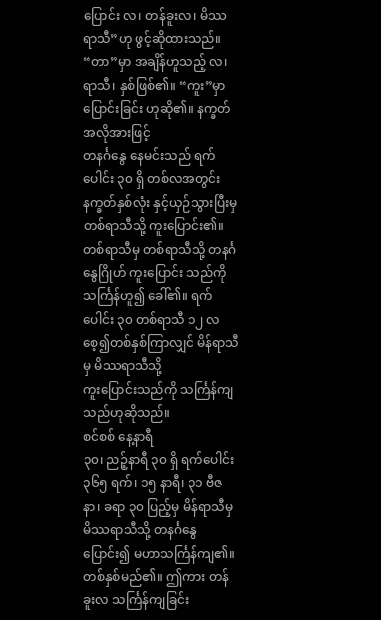ပြောင်း လ၊ တန်ခူးလ၊ မိဿရာသီ”ဟု ဖွင့်ဆိုထားသည်။
“တာ”မှာ အချိန်ဟူသည့် လ၊ ရာသီ၊ နှစ်ဖြစ်၏။ “ကူး”မှာ ပြောင်းခြင်း ဟုဆို၏။ နက္ခတ်အလိုအားဖြင့်
တနင်္ဂနွေ နေမင်းသည် ရက်ပေါင်း ၃၀ ရှိ တစ်လအတွင်း နက္ခတ်နှစ်လုံး နှင့်ယှဉ်သွားပြီးမှ
တစ်ရာသီသို့ ကူးပြောင်း၏။ တစ်ရာသီမှ တစ်ရာသီသို့ တနင်္ဂနွေဂြိုဟ် ကူးပြောင်း သည်ကို
သင်္ကြန်ဟူ၍ ခေါ်၏။ ရက်ပေါင်း ၃၀ တစ်ရာသီ ၁၂ လစေ့၍တစ်နှစ်ကြာလျှင် မိန်ရာသီမှ မိဿရာသီသို့
ကူးပြောင်းသည်ကို သင်္ကြန်ကျသည်ဟုဆိုသည်။
စင်စစ် နေ့နာရီ
၃၀၊ ညဉ့်နာရီ ၃၀ ရှိ ရက်ပေါင်း ၃၆၅ ရက်၊ ၁၅ နာရီ၊ ၃၁ ဗီဇနာ၊ ခရာ ၃၀ ပြည့်မှ မိန်ရာသီမှ
မိဿရာသီသို့ တနင်္ဂနွေပြောင်း၍ မဟာသင်္ကြန်ကျ၏။ တစ်နှစ်မည်၏။ ဤကား တန်ခူးလ သင်္ကြန်ကျခြင်း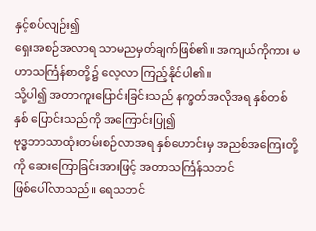နှင့်စပ်လျဉ်း၍
ရှေးအစဉ်အလာရ သာမညမှတ်ချက်ဖြစ်၏။ အကျယ်ကိုကား မဟာသင်္ကြန်စာတို့၌ လေ့လာ ကြည့်နိုင်ပါ၏။
သို့ပါ၍ အတာကူးပြောင်းခြင်းသည် နက္ခတ်အလိုအရ နှစ်တစ်နှစ် ပြောင်းသည်ကို အကြောင်းပြု၍
ဗုဒ္ဓဘာသာထုံးတမ်းစဉ်လာအရ နှစ်ဟောင်းမှ အညစ်အကြေးတို့ကို ဆေးကြောခြင်းအားဖြင့် အတာသင်္ကြန်သဘင်
ဖြစ်ပေါ်လာသည်။ ရေသဘင်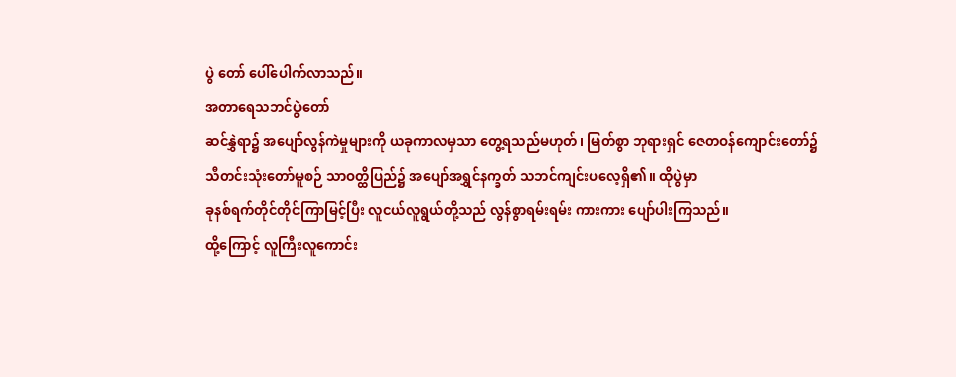ပွဲ တော် ပေါ်ပေါက်လာသည်။
အတာရေသဘင်ပွဲတော်
ဆင်နွှဲရာ၌ အပျော်လွန်ကဲမှုများကို ယခုကာလမှသာ တွေ့ရသည်မဟုတ်၊ မြတ်စွာ ဘုရားရှင် ဇေတဝန်ကျောင်းတော်၌
သီတင်းသုံးတော်မူစဉ် သာဝတ္ထိပြည်၌ အပျော်အရွှင်နက္ခတ် သဘင်ကျင်းပလေ့ရှိ၏။ ထိုပွဲမှာ
ခုနစ်ရက်တိုင်တိုင်ကြာမြင့်ပြီး လူငယ်လူရွယ်တို့သည် လွန်စွာရမ်းရမ်း ကားကား ပျော်ပါးကြသည်။
ထို့ကြောင့် လူကြီးလူကောင်း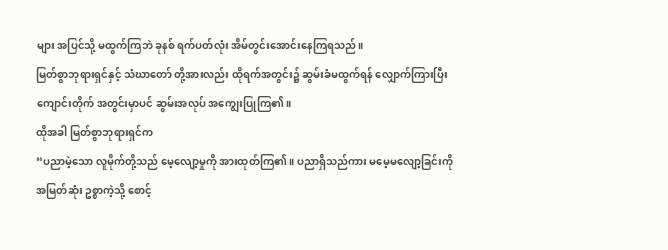များ အပြင်သို့ မထွက်ကြဘဲ ခုနစ် ရက်ပတ်လုံး အိမ်တွင်းအောင်းနေကြရသည်။
မြတ်စွာဘုရားရှင်နှင့် သံဃာတော် တို့အားလည်း ထိုရက်အတွင်း၌ ဆွမ်းခံမထွက်ရန် လျှောက်ကြားပြီး
ကျောင်းတိုက် အတွင်းမှာပင် ဆွမ်းအလုပ် အကျွေးပြုကြ၏။
ထိုအခါ မြတ်စွာဘုရားရှင်က
“ပညာမဲ့သော လူမိုက်တို့သည် မေ့လျော့မှုကို အားထုတ်ကြ၏။ ပညာရှိသည်ကား မမေ့မလျော့ခြင်းကို
အမြတ်ဆုံး ဥစ္စာကဲ့သို့ စောင့်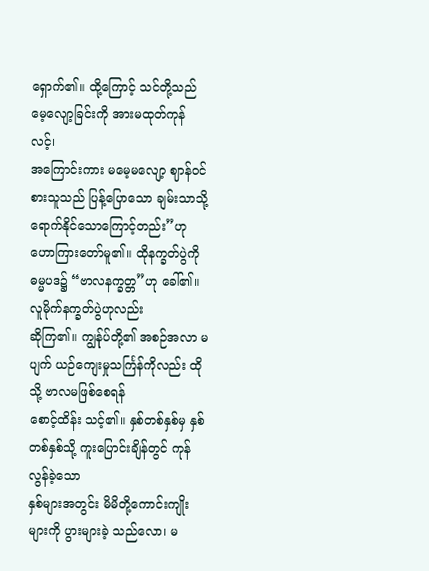ရှောက်၏။ ထို့ကြောင့် သင်တို့သည် မေ့လျော့ခြင်းကို အားမထုတ်ကုန်လင့်၊
အကြောင်းကား မမေ့မလျော့ ဈာန်ဝင်စားသူသည် ပြန့်ပြောသော ချမ်းသာသို့ ရောက်နိုင်သောကြောင့်တည်း”ဟု
ဟောကြားတော်မူ၏။ ထိုနက္ခတ်ပွဲကို ဓမ္မပဒ၌ “ဗာလနက္ခတ္တ”ဟု ခေါ်၏။ လူမိုက်နက္ခတ်ပွဲဟုလည်း
ဆိုကြ၏။ ကျွန်ုပ်တို့၏ အစဉ်အလာ မပျက် ယဉ်ကျေးမှုသင်္ကြန်ကိုလည်း ထိုသို့ ဗာလမဖြစ်စေရန်
စောင့်ထိန်း သင့်၏။ နှစ်တစ်နှစ်မှ နှစ်တစ်နှစ်သို့ ကူးပြောင်းချိန်တွင် ကုန်လွန်ခဲ့သော
နှစ်များအတွင်း မိမိတို့ကောင်းကျိုးများကို ပွားများခဲ့ သည်လော၊ မ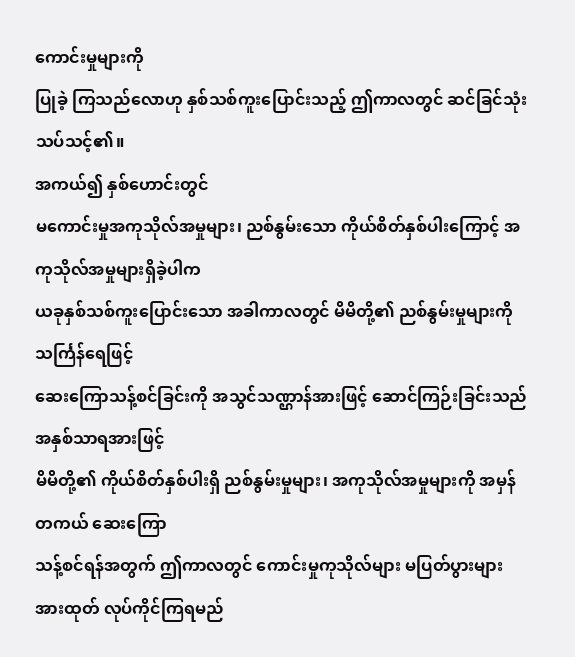ကောင်းမှုများကို
ပြုခဲ့ ကြသည်လောဟု နှစ်သစ်ကူးပြောင်းသည့် ဤကာလတွင် ဆင်ခြင်သုံးသပ်သင့်၏။
အကယ်၍ နှစ်ဟောင်းတွင်
မကောင်းမှုအကုသိုလ်အမှုများ၊ ညစ်နွမ်းသော ကိုယ်စိတ်နှစ်ပါးကြောင့် အကုသိုလ်အမှုများရှိခဲ့ပါက
ယခုနှစ်သစ်ကူးပြောင်းသော အခါကာလတွင် မိမိတို့၏ ညစ်နွမ်းမှုများကို သင်္ကြန်ရေဖြင့်
ဆေးကြောသန့်စင်ခြင်းကို အသွင်သဏ္ဌာန်အားဖြင့် ဆောင်ကြဉ်းခြင်းသည် အနှစ်သာရအားဖြင့်
မိမိတို့၏ ကိုယ်စိတ်နှစ်ပါးရှိ ညစ်နွမ်းမှုများ၊ အကုသိုလ်အမှုများကို အမှန်တကယ် ဆေးကြော
သန့်စင်ရန်အတွက် ဤကာလတွင် ကောင်းမှုကုသိုလ်များ မပြတ်ပွားများ အားထုတ် လုပ်ကိုင်ကြရမည်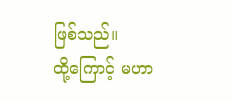ဖြစ်သည်။
ထို့ကြောင့် မဟာ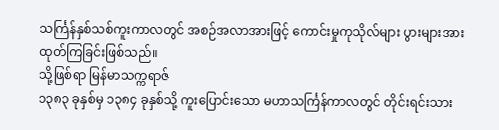သင်္ကြန်နှစ်သစ်ကူးကာလတွင် အစဉ်အလာအားဖြင့် ကောင်းမှုကုသိုလ်များ ပွားများအားထုတ်ကြခြင်းဖြစ်သည်။
သို့ဖြစ်ရာ မြန်မာသက္ကရာဇ်
၁၃၈၃ ခုနှစ်မှ ၁၃၈၄ ခုနှစ်သို့ ကူးပြောင်းသော မဟာသင်္ကြန်ကာလတွင် တိုင်းရင်းသား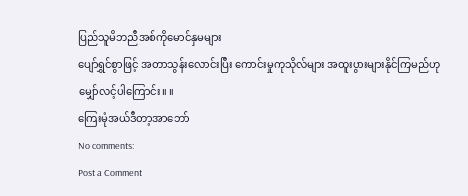ပြည်သူမိဘညီအစ်ကိုမောင်နှမများ
ပျော်ရွှင်စွာဖြင့် အတာသွန်းလောင်းပြီး ကောင်းမှုကုသိုလ်များ အထူးပွားများနိုင်ကြမည်ဟု
မျှော်လင့်ပါကြောင်း။ ။
ကြေးမုံအယ်ဒီတာ့အာဘော်
No comments:
Post a Comment